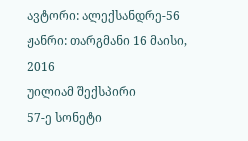ავტორი: ალექსანდრე-56 ჟანრი: თარგმანი 16 მაისი, 2016
უილიამ შექსპირი
57-ე სონეტი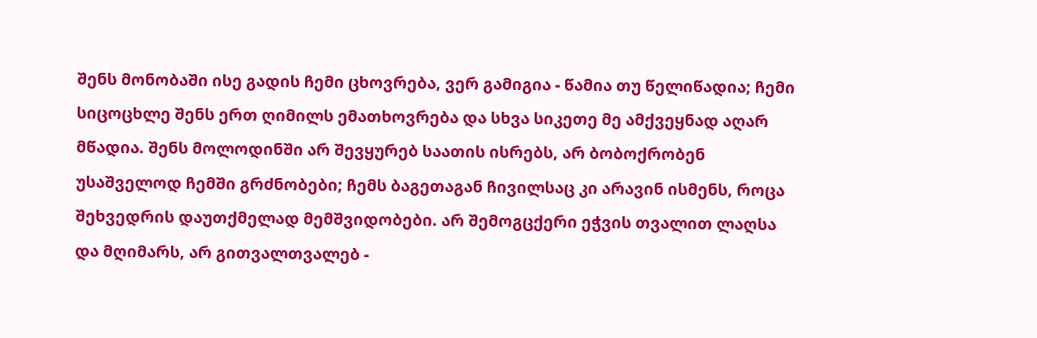შენს მონობაში ისე გადის ჩემი ცხოვრება, ვერ გამიგია - წამია თუ წელიწადია; ჩემი სიცოცხლე შენს ერთ ღიმილს ემათხოვრება და სხვა სიკეთე მე ამქვეყნად აღარ მწადია. შენს მოლოდინში არ შევყურებ საათის ისრებს, არ ბობოქრობენ უსაშველოდ ჩემში გრძნობები; ჩემს ბაგეთაგან ჩივილსაც კი არავინ ისმენს, როცა შეხვედრის დაუთქმელად მემშვიდობები. არ შემოგცქერი ეჭვის თვალით ლაღსა და მღიმარს, არ გითვალთვალებ -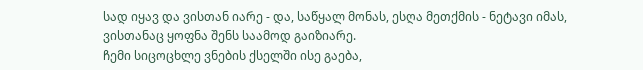სად იყავ და ვისთან იარე - და, საწყალ მონას, ესღა მეთქმის - ნეტავი იმას, ვისთანაც ყოფნა შენს საამოდ გაიზიარე.
ჩემი სიცოცხლე ვნების ქსელში ისე გაება,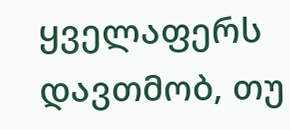ყველაფერს დავთმობ, თუ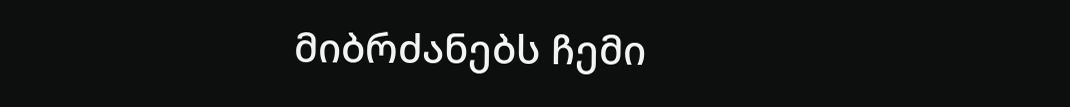მიბრძანებს ჩემი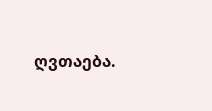ღვთაება.